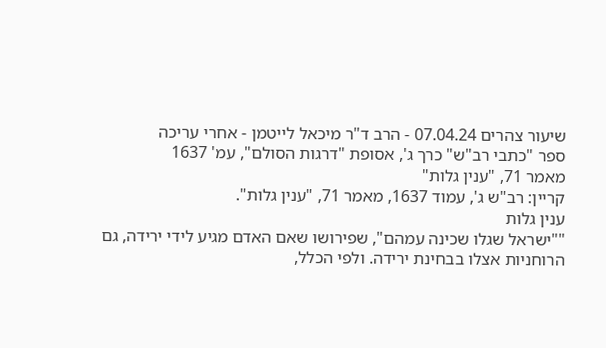שיעור צהרים 07.04.24 - הרב ד"ר מיכאל לייטמן - אחרי עריכה
ספר "כתבי רב"ש" כרך ג', אסופת "דרגות הסולם", עמ' 1637
מאמר 71, "ענין גלות"
קריין: רב"ש ג', עמוד 1637, מאמר 71, "ענין גלות".
ענין גלות
""ישראל שגלו שכינה עמהם", שפירושו שאם האדם מגיע לידי ירידה, גם הרוחניות אצלו בבחינת ירידה. ולפי הכלל,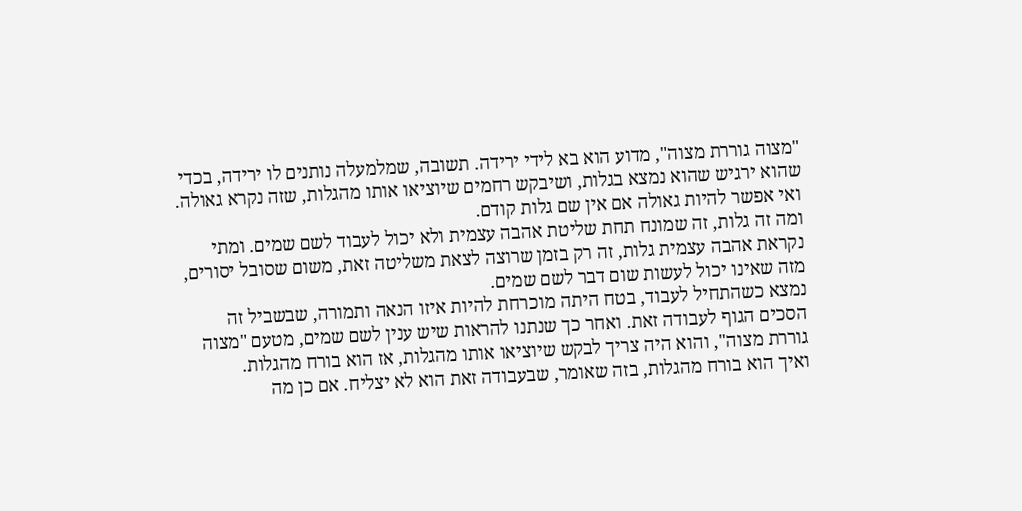"מצוה גוררת מצוה", מדוע הוא בא לידי ירידה. תשובה, שמלמעלה נותנים לו ירידה, בכדי שהוא ירגיש שהוא נמצא בגלות, ושיבקש רחמים שיוציאו אותו מהגלות, שזה נקרא גאולה. ואי אפשר להיות גאולה אם אין שם גלות קודם.
ומה זה גלות, זה שמונח תחת שליטת אהבה עצמית ולא יכול לעבוד לשם שמים. ומתי נקראת אהבה עצמית גלות, זה רק בזמן שרוצה לצאת משליטה זאת, משום שסובל יסורים, מזה שאינו יכול לעשות שום דבר לשם שמים.
נמצא כשהתחיל לעבוד, בטח היתה מוכרחת להיות איזו הנאה ותמורה, שבשביל זה הסכים הגוף לעבודה זאת. ואחר כך שנתנו להראות שיש ענין לשם שמים, מטעם "מצוה גוררת מצוה", והוא היה צריך לבקש שיוציאו אותו מהגלות, אז הוא בורח מהגלות.
ואיך הוא בורח מהגלות, בזה שאומר, שבעבודה זאת הוא לא יצליח. אם כן מה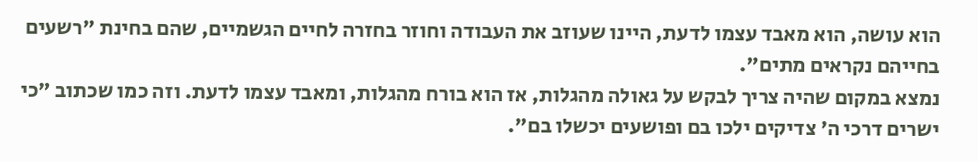הוא עושה, הוא מאבד עצמו לדעת, היינו שעוזב את העבודה וחוזר בחזרה לחיים הגשמיים, שהם בחינת "רשעים בחייהם נקראים מתים".
נמצא במקום שהיה צריך לבקש על גאולה מהגלות, אז הוא בורח מהגלות, ומאבד עצמו לדעת. וזה כמו שכתוב "כי ישרים דרכי ה' צדיקים ילכו בם ופושעים יכשלו בם".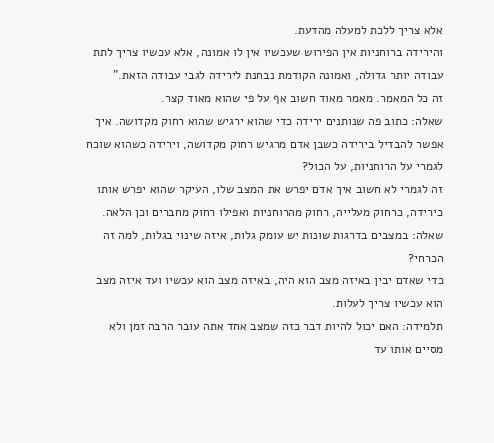אלא צריך ללכת למעלה מהדעת.
והירידה ברוחניות אין הפירוש שעכשיו אין לו אמונה, אלא עכשיו צריך לתת עבודה יותר גדולה, ואמונה הקודמת נבחנת לירידה לגבי עבודה הזאת."
זה כל המאמר. מאמר מאוד חשוב אף על פי שהוא מאוד קצר.
שאלה: כתוב פה שנותנים ירידה כדי שהוא ירגיש שהוא רחוק מקדושה. איך אפשר להבדיל בירידה כשבן אדם מרגיש רחוק מקדושה, וירידה כשהוא שוכח לגמרי על הרוחניות, על הכול?
זה לגמרי לא חשוב איך אדם יפרש את המצב שלו, העיקר שהוא יפרש אותו כירידה, כרחוק מעלייה, רחוק מהרוחניות ואפילו רחוק מחברים וכן הלאה.
שאלה: במצבים בדרגות שונות יש עומק גלות, איזה שינוי בגלות, למה זה הכרחי?
כדי שאדם יבין באיזה מצב הוא היה, באיזה מצב הוא עכשיו ועד איזה מצב הוא עכשיו צריך לעלות.
תלמידה: האם יכול להיות דבר כזה שמצב אחד אתה עובר הרבה זמן ולא מסיים אותו עד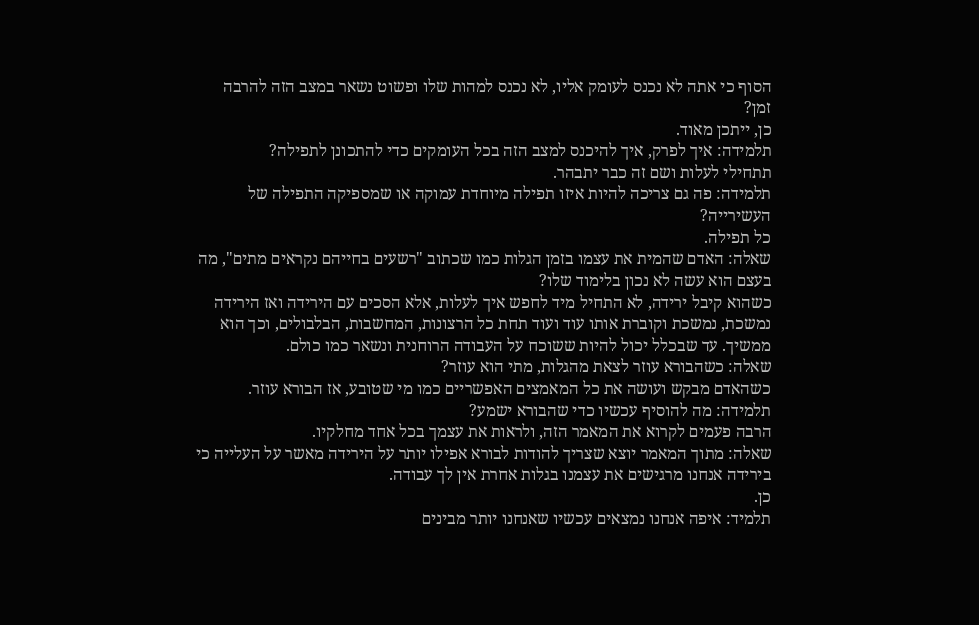הסוף כי אתה לא נכנס לעומק אליו, לא נכנס למהות שלו ופשוט נשאר במצב הזה להרבה זמן?
כן, ייתכן מאוד.
תלמידה: איך לפרק, איך להיכנס למצב הזה בכל העומקים כדי להתכונן לתפילה?
תתחילי לעלות ושם זה כבר יתבהר.
תלמידה: פה גם צריכה להיות איזו תפילה מיוחדת עמוקה או שמספיקה התפילה של העשירייה?
כל תפילה.
שאלה: האדם שהמית את עצמו בזמן הגלות כמו שכתוב "רשעים בחייהם נקראים מתים", מה בעצם הוא עשה לא נכון בלימוד שלו?
כשהוא קיבל ירידה, לא התחיל מיד לחפש איך לעלות, אלא הסכים עם הירידה ואז הירידה נמשכת, נמשכת וקוברת אותו עוד ועוד תחת כל הרצונות, המחשבות, הבלבולים, וכך הוא ממשיך. עד שבכלל יכול להיות ששוכח על העבודה הרוחנית ונשאר כמו כולם.
שאלה: כשהבורא עוזר לצאת מהגלות, מתי הוא עוזר?
כשהאדם מבקש ועושה את כל המאמצים האפשריים כמו מי שטובע, אז הבורא עוזר.
תלמידה: מה להוסיף עכשיו כדי שהבורא ישמע?
הרבה פעמים לקרוא את המאמר הזה, ולראות את עצמך בכל אחד מחלקיו.
שאלה: מתוך המאמר יוצא שצריך להודות לבורא אפילו יותר על הירידה מאשר על העלייה כי בירידה אנחנו מרגישים את עצמנו בגלות אחרת אין לך עבודה.
כן.
תלמיד: איפה אנחנו נמצאים עכשיו שאנחנו יותר מבינים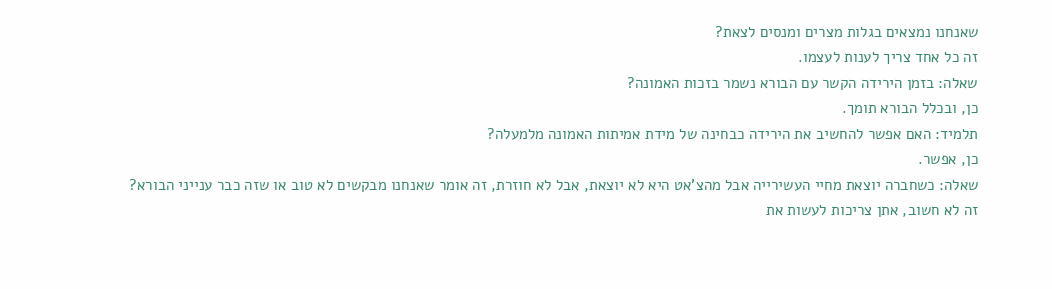שאנחנו נמצאים בגלות מצרים ומנסים לצאת?
זה כל אחד צריך לענות לעצמו.
שאלה: בזמן הירידה הקשר עם הבורא נשמר בזכות האמונה?
כן, ובכלל הבורא תומך.
תלמיד: האם אפשר להחשיב את הירידה כבחינה של מידת אמיתות האמונה מלמעלה?
כן, אפשר.
שאלה: כשחברה יוצאת מחיי העשירייה אבל מהצ'אט היא לא יוצאת, אבל לא חוזרת, זה אומר שאנחנו מבקשים לא טוב או שזה כבר ענייני הבורא?
זה לא חשוב, אתן צריכות לעשות את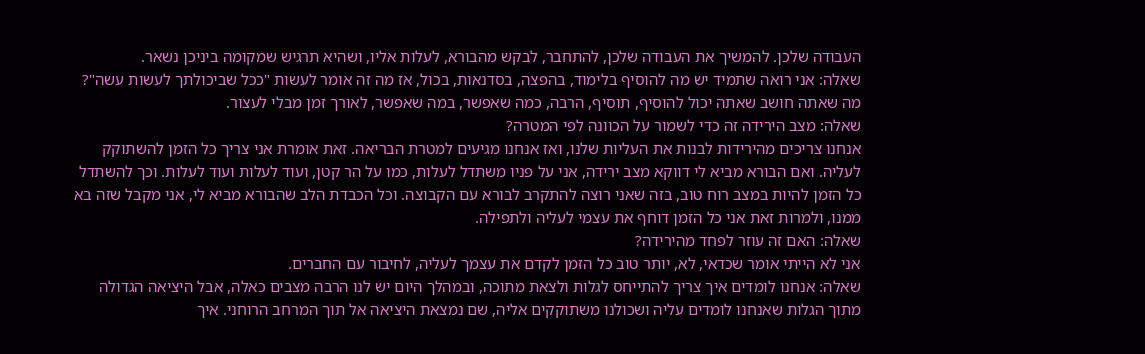העבודה שלכן. להמשיך את העבודה שלכן, להתחבר, לבקש מהבורא, לעלות אליו, ושהיא תרגיש שמקומה ביניכן נשאר.
שאלה: אני רואה שתמיד יש מה להוסיף בלימוד, בהפצה, בסדנאות, בכול, אז מה זה אומר לעשות "ככל שביכולתך לעשות עשה"?
מה שאתה חושב שאתה יכול להוסיף, תוסיף, הרבה, כמה שאפשר, במה שאפשר, לאורך זמן מבלי לעצור.
שאלה: מצב הירידה זה כדי לשמור על הכוונה לפי המטרה?
אנחנו צריכים מהירידות לבנות את העליות שלנו, ואז אנחנו מגיעים למטרת הבריאה. זאת אומרת אני צריך כל הזמן להשתוקק לעליה. ואם הבורא מביא לי דווקא מצב ירידה, אני על פניו משתדל לעלות, כמו על הר קטן, ועוד לעלות ועוד לעלות. וכך להשתדל כל הזמן להיות במצב רוח טוב, בזה שאני רוצה להתקרב לבורא עם הקבוצה. וכל הכבדת הלב שהבורא מביא לי, אני מקבל שזה בא ממנו, ולמרות זאת אני כל הזמן דוחף את עצמי לעליה ולתפילה.
שאלה: האם זה עוזר לפחד מהירידה?
אני לא הייתי אומר שכדאי, לא, יותר טוב כל הזמן לקדם את עצמך לעליה, לחיבור עם החברים.
שאלה: אנחנו לומדים איך צריך להתייחס לגלות ולצאת מתוכה, ובמהלך היום יש לנו הרבה מצבים כאלה, אבל היציאה הגדולה מתוך הגלות שאנחנו לומדים עליה ושכולנו משתוקקים אליה, שם נמצאת היציאה אל תוך המרחב הרוחני. איך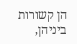הן קשורות ביניהן,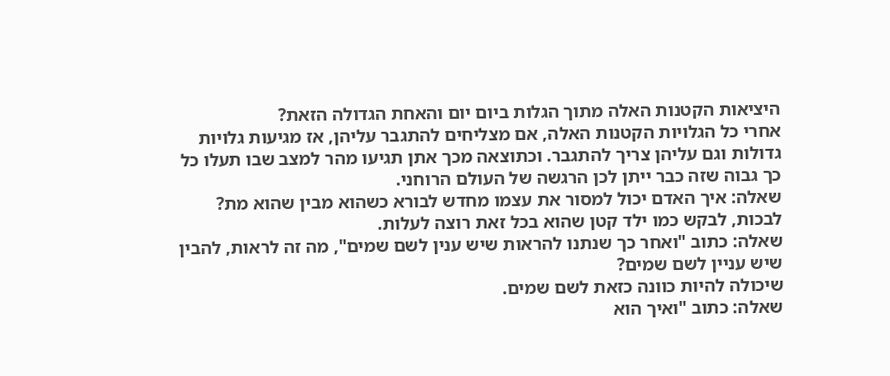היציאות הקטנות האלה מתוך הגלות ביום יום והאחת הגדולה הזאת?
אחרי כל הגלויות הקטנות האלה, אם מצליחים להתגבר עליהן, אז מגיעות גלויות גדולות וגם עליהן צריך להתגבר. וכתוצאה מכך אתן תגיעו מהר למצב שבו תעלו כל כך גבוה שזה כבר ייתן לכן הרגשה של העולם הרוחני.
שאלה: איך האדם יכול למסור את עצמו מחדש לבורא כשהוא מבין שהוא מת?
לבכות, לבקש כמו ילד קטן שהוא בכל זאת רוצה לעלות.
שאלה: כתוב "ואחר כך שנתנו להראות שיש ענין לשם שמים", מה זה לראות, להבין שיש עניין לשם שמים?
שיכולה להיות כוונה כזאת לשם שמים.
שאלה: כתוב "ואיך הוא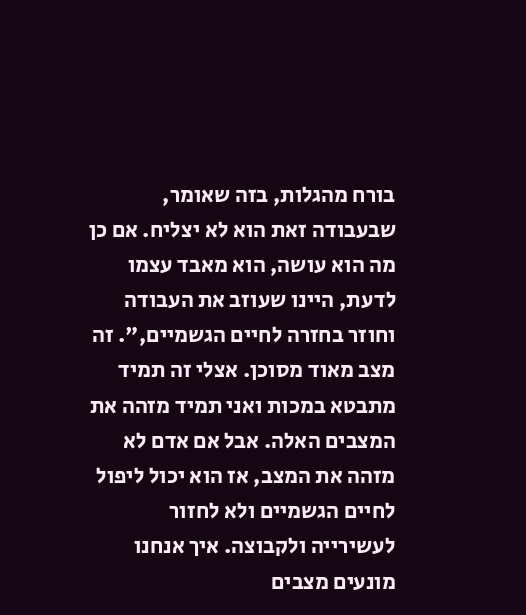בורח מהגלות, בזה שאומר, שבעבודה זאת הוא לא יצליח. אם כן מה הוא עושה, הוא מאבד עצמו לדעת, היינו שעוזב את העבודה וחוזר בחזרה לחיים הגשמיים,". זה מצב מאוד מסוכן. אצלי זה תמיד מתבטא במכות ואני תמיד מזהה את המצבים האלה. אבל אם אדם לא מזהה את המצב, אז הוא יכול ליפול לחיים הגשמיים ולא לחזור לעשירייה ולקבוצה. איך אנחנו מונעים מצבים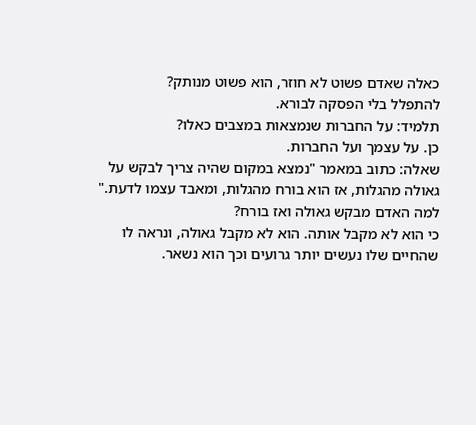כאלה שאדם פשוט לא חוזר, הוא פשוט מנותק?
להתפלל בלי הפסקה לבורא.
תלמיד: על החברות שנמצאות במצבים כאלו?
כן. על עצמך ועל החברות.
שאלה: כתוב במאמר "נמצא במקום שהיה צריך לבקש על גאולה מהגלות, אז הוא בורח מהגלות, ומאבד עצמו לדעת." למה האדם מבקש גאולה ואז בורח?
כי הוא לא מקבל אותה. הוא לא מקבל גאולה, ונראה לו שהחיים שלו נעשים יותר גרועים וכך הוא נשאר.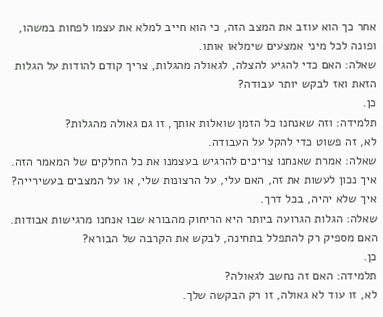אחר כך הוא עוזב את המצב הזה, כי הוא חייב למלא את עצמו לפחות במשהו, ופונה לכל מיני אמצעים שימלאו אותו.
שאלה: האם כדי להגיע להצלה, לגאולה מהגלות, צריך קודם להודות על הגלות הזאת ואז לבקש יותר עבודה?
כן.
תלמידה: וזה שאנחנו כל הזמן שואלות אותך, זו גם גאולה מהגלות?
לא, זה פשוט כדי להקל על העבודה.
שאלה: אמרת שאנחנו צריכים להרגיש בעצמנו את כל החלקים של המאמר הזה. איך נכון לעשות את זה, האם עלי, על הרצונות שלי, או על המצבים בעשירייה?
איך שלא יהיה, בכל דרך.
שאלה: הגלות הגרועה ביותר היא הריחוק מהבורא שבו אנחנו מרגישות אבודות. האם מספיק רק להתפלל בתחינה, לבקש את הקרבה של הבורא?
כן.
תלמידה: האם זה נחשב לגאולה?
לא, זו עוד לא גאולה, זו רק הבקשה שלך.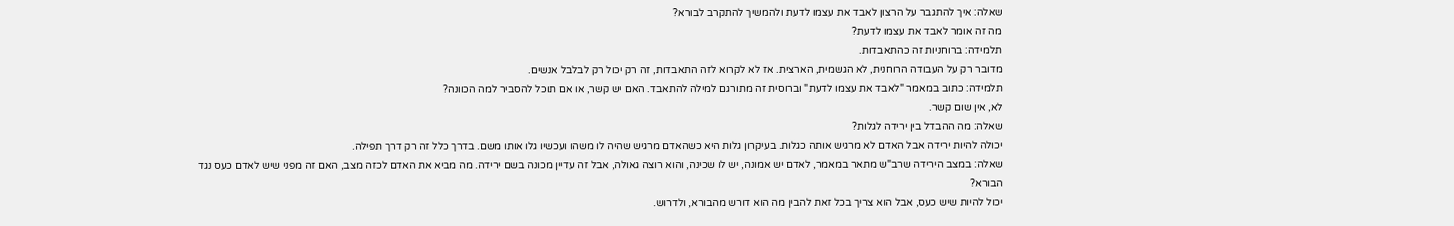שאלה: איך להתגבר על הרצון לאבד את עצמו לדעת ולהמשיך להתקרב לבורא?
מה זה אומר לאבד את עצמו לדעת?
תלמידה: ברוחניות זה כהתאבדות.
מדובר רק על העבודה הרוחנית, לא הגשמית, הארצית. אז לא לקרוא לזה התאבדות, זה רק יכול רק לבלבל אנשים.
תלמידה: כתוב במאמר "לאבד את עצמו לדעת" וברוסית זה מתורגם למילה להתאבד. האם יש קשר, או אם תוכל להסביר למה הכוונה?
לא, אין שום קשר.
שאלה: מה ההבדל בין ירידה לגלות?
יכולה להיות ירידה אבל האדם לא מרגיש אותה כגלות. בעיקרון גלות היא כשהאדם מרגיש שהיה לו משהו ועכשיו גלו אותו משם. בדרך כלל זה רק דרך תפילה.
שאלה: במצב הירידה שרב"ש מתאר במאמר, לאדם יש אמונה, יש לו שכינה, והוא רוצה גאולה, אבל זה עדיין מכונה בשם ירידה. מה מביא את האדם לכזה מצב, האם זה מפני שיש לאדם כעס נגד הבורא?
יכול להיות שיש כעס, אבל הוא צריך בכל זאת להבין מה הוא דורש מהבורא, ולדרוש.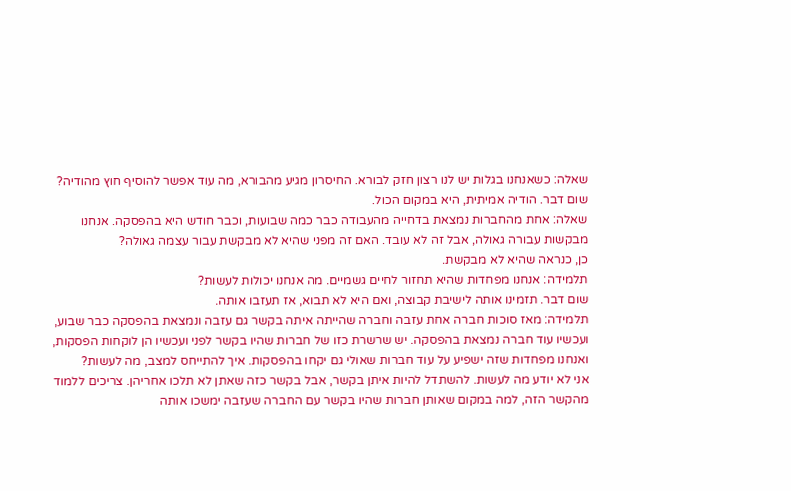שאלה: כשאנחנו בגלות יש לנו רצון חזק לבורא. החיסרון מגיע מהבורא, מה עוד אפשר להוסיף חוץ מהודיה?
שום דבר. הודיה אמיתית, היא במקום הכול.
שאלה: אחת מהחברות נמצאת בדחייה מהעבודה כבר כמה שבועות, וכבר חודש היא בהפסקה. אנחנו מבקשות עבורה גאולה, אבל זה לא עובד. האם זה מפני שהיא לא מבקשת עבור עצמה גאולה?
כן, כנראה שהיא לא מבקשת.
תלמידה: אנחנו מפחדות שהיא תחזור לחיים גשמיים. מה אנחנו יכולות לעשות?
שום דבר. תזמינו אותה לישיבת קבוצה, ואם היא לא תבוא, אז תעזבו אותה.
תלמידה: מאז סוכות חברה אחת עזבה וחברה שהייתה איתה בקשר גם עזבה ונמצאת בהפסקה כבר שבוע, ועכשיו עוד חברה נמצאת בהפסקה. יש שרשרת כזו של חברות שהיו בקשר לפני ועכשיו הן לוקחות הפסקות, ואנחנו מפחדות שזה ישפיע על עוד חברות שאולי גם יקחו בהפסקות. איך להתייחס למצב, מה לעשות?
אני לא יודע מה לעשות. להשתדל להיות איתן בקשר, אבל בקשר כזה שאתן לא תלכו אחריהן. צריכים ללמוד מהקשר הזה, למה במקום שאותן חברות שהיו בקשר עם החברה שעזבה ימשכו אותה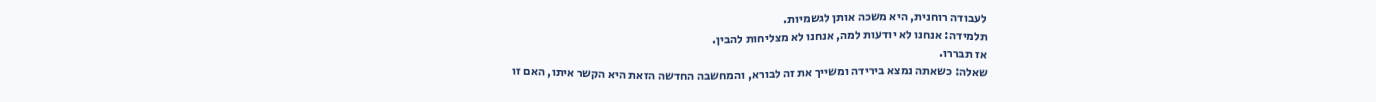לעבודה רוחנית, היא משכה אותן לגשמיות.
תלמידה: אנחנו לא יודעות למה, אנחנו לא מצליחות להבין.
אז תבררו.
שאלה: כשאתה נמצא בירידה ומשייך את זה לבורא, והמחשבה החדשה הזאת היא הקשר איתו, האם זו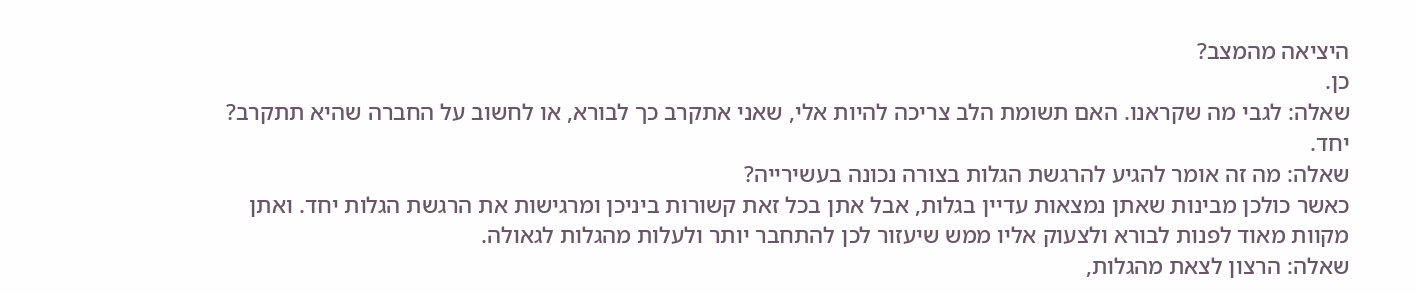היציאה מהמצב?
כן.
שאלה: לגבי מה שקראנו. האם תשומת הלב צריכה להיות אלי, שאני אתקרב כך לבורא, או לחשוב על החברה שהיא תתקרב?
יחד.
שאלה: מה זה אומר להגיע להרגשת הגלות בצורה נכונה בעשירייה?
כאשר כולכן מבינות שאתן נמצאות עדיין בגלות, אבל אתן בכל זאת קשורות ביניכן ומרגישות את הרגשת הגלות יחד. ואתן מקוות מאוד לפנות לבורא ולצעוק אליו ממש שיעזור לכן להתחבר יותר ולעלות מהגלות לגאולה.
שאלה: הרצון לצאת מהגלות,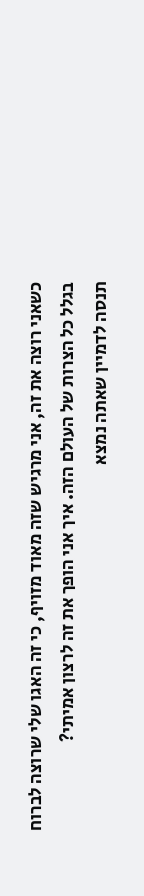כשאני רוצה את זה, אני מרגיש שזה מאוד מזויף, כי זה האגו שלי שרוצה לברוח בגלל כל הצרות של העולם הזה. איך אני הופך את זה לרצון אמיתי?
תנסה לדמיין שאתה נמצא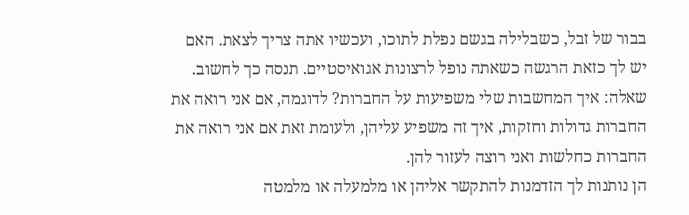בבור של זבל, כשבלילה בגשם נפלת לתוכו, ועכשיו אתה צריך לצאת. האם יש לך כזאת הרגשה כשאתה נופל לרצונות אגואיסטיים. תנסה כך לחשוב.
שאלה: איך המחשבות שלי משפיעות על החברות? לדוגמה, אם אני רואה את החברות גדולות וחזקות, איך זה משפיע עליהן, ולעומת זאת אם אני רואה את החברות כחלשות ואני רוצה לעזור להן.
הן נותנות לך הזדמנות להתקשר אליהן או מלמעלה או מלמטה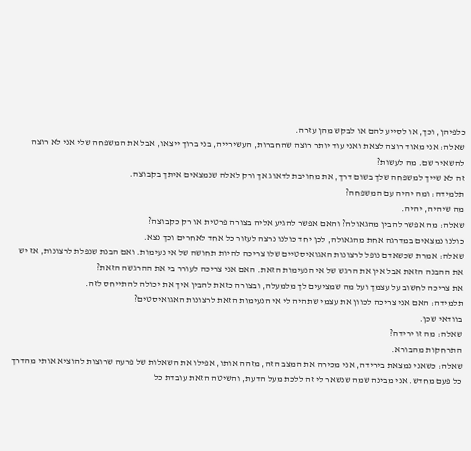כלפיהן, וכך, או לסייע להם או לבקש מהן עזרה.
שאלה: אני מאוד רוצה לצאת ואני עוד יותר רוצה שהחברות, העשירייה, בני ברוך ייצאו, אבל את המשפחה שלי אני לא רוצה להשאיר שם. מה לעשות?
זה לא שייך למשפחה שלך בשום דרך, את מחויבת לדאוג אך ורק לאלה שנמצאים איתך בקבוצה.
תלמידה: ומה יהיה עם המשפחה?
מה שיהיה, יהיה.
שאלה: מה אפשר להבין מהגאולה? והאם אפשר להגיע אליה בצורה פרטית או רק כקבוצה?
כולנו נמצאים במדרגה אחת מהגאולה, לכן יחד כולנו נרצה לעזור כל אחד לאחרים וכך נצא.
שאלה: אמרת שכשאדם נופל לרצונות האגואיסטיים שלו צריכה להיות תחושה של אי נעימות. ואם הבנת שנפלת לרצונות, אז יש את ההבנה הזאת אבל אין את הרגש של אי הנעימות הזאת. האם אני צריכה לעורר בי את ההרגשה הזאת?
את צריכה לחשוב על עצמך ועל מה שמציעים לך מלמעלה, ובצורה כזאת להבין איך את יכולה להתייחס לזה.
תלמידה: האם אני צריכה לכוון את עצמי שתהיה לי אי הנעימות הזאת לרצונות האגואיסטים?
בוודאי שכן.
שאלה: מה זו ירידה?
התרחקות מהבורא.
שאלה: כשאני נמצאת בירידה, אני מכירה את המצב הזה, מזהה אותו, אפילו את השאלות של פרעה שרוצות להוציא אותי מהדרך כל פעם מחדש. אני מבינה שמה שנשאר לי זה ללכת מעל הדעת, והשיטה הזאת עובדת כל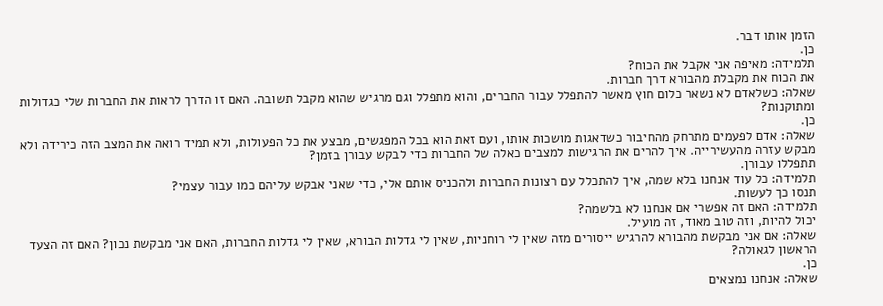הזמן אותו דבר.
כן.
תלמידה: מאיפה אני אקבל את הכוח?
את הכוח את מקבלת מהבורא דרך חברות.
שאלה: כשלאדם לא נשאר כלום חוץ מאשר להתפלל עבור החברים, והוא מתפלל וגם מרגיש שהוא מקבל תשובה. האם זו הדרך לראות את החברות שלי כגדולות ומתוקנות?
כן.
שאלה: אדם לפעמים מתרחק מהחיבור כשדאגות מושכות אותו, ועם זאת הוא בכל המפגשים, מבצע את כל הפעולות, ולא תמיד רואה את המצב הזה כירידה ולא מבקש עזרה מהעשירייה. איך להרים את הרגישות למצבים כאלה של החברות כדי לבקש עבורן בזמן?
תתפללו עבורן.
תלמידה: כל עוד אנחנו בלא שמה, איך להתכלל עם רצונות החברות ולהכניס אותם אלי, כדי שאני אבקש עליהם כמו עבור עצמי?
תנסו כך לעשות.
תלמידה: האם זה אפשרי אם אנחנו לא בלשמה?
יכול להיות, וזה טוב מאוד, זה מועיל.
שאלה: אם אני מבקשת מהבורא להרגיש ייסורים מזה שאין לי רוחניות, שאין לי גדלות הבורא, שאין לי גדלות החברות, האם אני מבקשת נכון? האם זה הצעד הראשון לגאולה?
כן.
שאלה: אנחנו נמצאים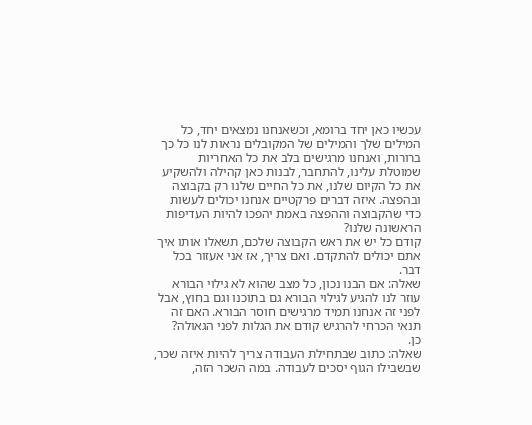עכשיו כאן יחד ברומא, וכשאנחנו נמצאים יחד, כל המילים שלך והמילים של המקובלים נראות לנו כל כך ברורות, ואנחנו מרגישים בלב את כל האחריות שמוטלת עלינו, להתחבר, לבנות כאן קהילה ולהשקיע את כל הקיום שלנו, את כל החיים שלנו רק בקבוצה ובהפצה. איזה דברים פרקטיים אנחנו יכולים לעשות כדי שהקבוצה וההפצה באמת יהפכו להיות העדיפות הראשונה שלנו?
קודם כל יש את ראש הקבוצה שלכם, תשאלו אותו איך אתם יכולים להתקדם. ואם צריך, אז אני אעזור בכל דבר.
שאלה: אם הבנו נכון, כל מצב שהוא לא גילוי הבורא עוזר לנו להגיע לגילוי הבורא גם בתוכנו וגם בחוץ, אבל לפני זה אנחנו תמיד מרגישים חוסר הבורא. האם זה תנאי הכרחי להרגיש קודם את הגלות לפני הגאולה?
כן.
שאלה: כתוב שבתחילת העבודה צריך להיות איזה שכר, שבשבילו הגוף יסכים לעבודה. במה השכר הזה,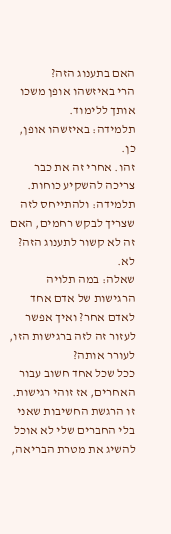האם בתענוג הזה?
הרי באיזשהו אופן משכו אותך ללימוד.
תלמידה: באיזשהו אופן, כן.
זהו. אחרי זה את כבר צריכה להשקיע כוחות.
תלמידה: ולהתייחס לזה שצריך לבקש רחמים, האם זה לא קשור לתענוג הזה?
לא.
שאלה: במה תלויה הרגישות של אדם אחד לאדם אחר? ואיך אפשר לעזור זה לזה ברגישות הזו, לעורר אותה?
ככל שכל אחד חשוב עבור האחרים, אז זוהי רגישות. זו הרגשת החשיבות שאני בלי החברים שלי לא אוכל להשיג את מטרת הבריאה,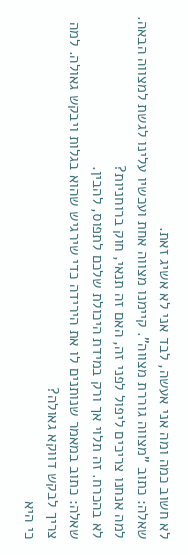לא חשוב כמה ומה אני אעשה, לבד אני לא אשיג זאת.
שאלה: כתוב "מצווה גוררת מצווה". קיימנו מצווה אחת ועכשיו עלינו לגשת למצווה הבאה. למה אנחנו צריכים ליפול לפני זה, האם זה תנאי, חוק ברוחניות?
לא בהכרח. זה תלוי אך ורק במידת היכולת שלכם לתפוס, להבין.
שאלה: כתוב במאמר שנותנים לו את הירידה כדי שירגיש שהוא בגלות ויבקש גאולה. למה צריך לבקש דווקא גאולה?
כי היא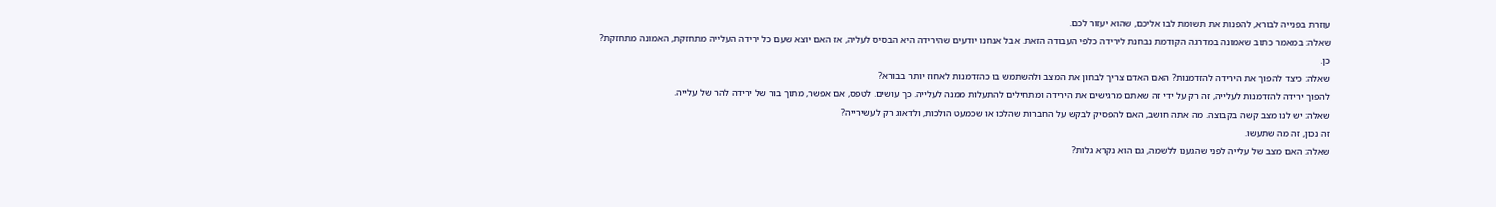עוזרת בפנייה לבורא, להפנות את תשומת לבו אליכם, שהוא יעזור לכם.
שאלה: במאמר כתוב שאמונה במדרגה הקודמת נבחנת לירידה כלפי העבודה הזאת. אבל אנחנו יודעים שהירידה היא הבסיס לעליה, אז האם יוצא שעם כל ירידה העלייה מתחזקת, האמונה מתחזקת?
כן.
שאלה: כיצד להפוך את הירידה להזדמנות? האם האדם צריך לבחון את המצב ולהשתמש בו כהזדמנות לאחוז יותר בבורא?
להפוך ירידה להזדמנות לעלייה, זה רק על ידי זה שאתם מרגישים את הירידה ומתחילים להתעלות ממנה לעלייה. כך עושים. לטפס, אם אפשר, מתוך בור של ירידה להר של עלייה.
שאלה: יש לנו מצב קשה בקבוצה. מה אתה חושב, האם להפסיק לבקש על החברות שהלכו או שכמעט הולכות, ולדאוג רק לעשירייה?
זה נכון, זה מה שתעשו.
שאלה: האם מצב של עלייה לפני שהגענו ללשמה, גם הוא נקרא גלות?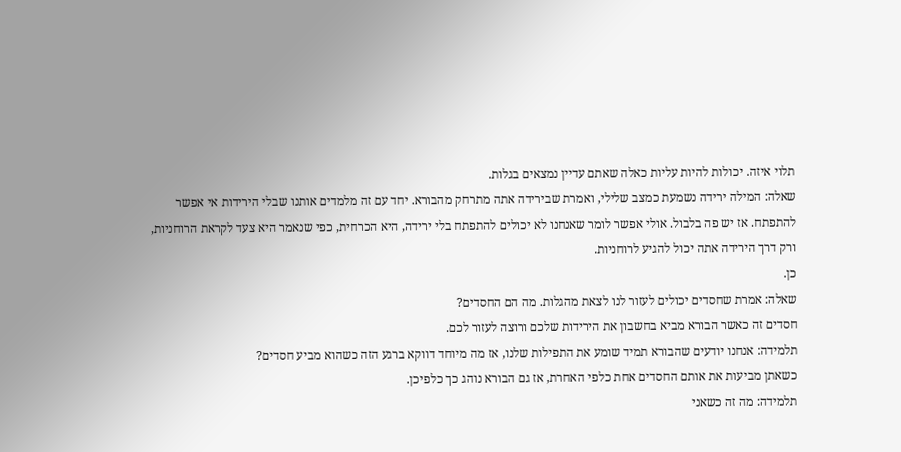תלוי איזה. יכולות להיות עליות כאלה שאתם עדיין נמצאים בגלות.
שאלה: המילה ירידה נשמעת כמצב שלילי, ואמרת שבירידה אתה מתרחק מהבורא. יחד עם זה מלמדים אותנו שבלי הירידות אי אפשר להתפתח. אז יש פה בלבול. אולי אפשר לומר שאנחנו לא יכולים להתפתח בלי ירידה, היא הכרחית, כפי שנאמר היא צעד לקראת הרוחניות, ורק דרך הירידה אתה יכול להגיע לרוחניות.
כן.
שאלה: אמרת שחסדים יכולים לעזור לנו לצאת מהגלות. מה הם החסדים?
חסדים זה כאשר הבורא מביא בחשבון את הירידות שלכם ורוצה לעזור לכם.
תלמידה: אנחנו יודעים שהבורא תמיד שומע את התפילות שלנו, אז מה מיוחד דווקא ברגע הזה כשהוא מביע חסדים?
כשאתן מביעות את אותם החסדים אחת כלפי האחרת, אז גם הבורא נוהג כך כלפיכן.
תלמידה: מה זה כשאני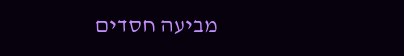מביעה חסדים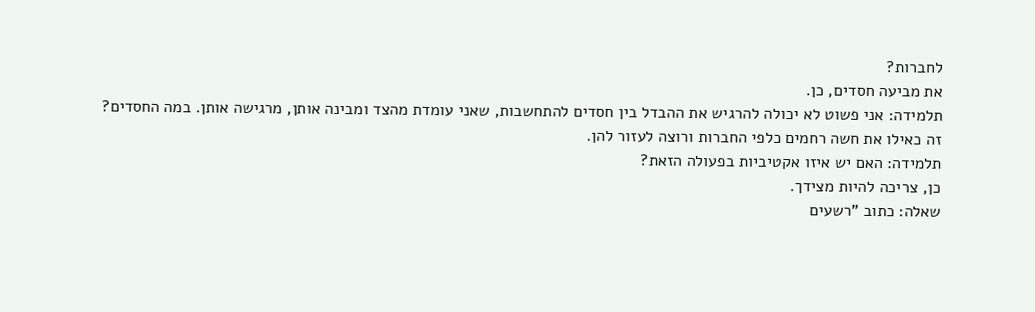לחברות?
את מביעה חסדים, כן.
תלמידה: אני פשוט לא יכולה להרגיש את ההבדל בין חסדים להתחשבות, שאני עומדת מהצד ומבינה אותן, מרגישה אותן. במה החסדים?
זה כאילו את חשה רחמים כלפי החברות ורוצה לעזור להן.
תלמידה: האם יש איזו אקטיביות בפעולה הזאת?
כן, צריכה להיות מצידך.
שאלה: כתוב "רשעים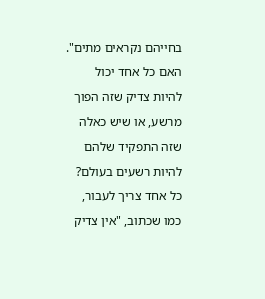בחייהם נקראים מתים". האם כל אחד יכול להיות צדיק שזה הפוך מרשע, או שיש כאלה שזה התפקיד שלהם להיות רשעים בעולם?
כל אחד צריך לעבור, כמו שכתוב, "אין צדיק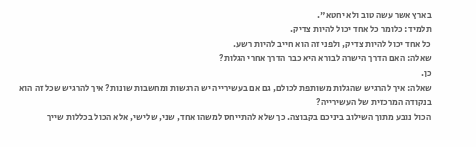בארץ אשר עשה טוב ולא יחטא".
תלמיד: כלומר כל אחד יכול להיות צדיק.
כל אחד יכול להיות צדיק, ולפני זה הוא חייב להיות רשע.
שאלה: האם הדרך הישרה לבורא היא כבר הדרך אחרי הגלות?
כן.
שאלה: איך להרגיש שהגלות משותפת לכולם, גם אם בעשירייה יש הרגשות ומחשבות שונות? איך להרגיש שכל זה הוא בנקודה המרכזית של העשירייה?
הכול נובע מתוך השילוב ביניכם בקבוצה. כך שלא להתייחס למשהו אחד, שני, שלישי, אלא הכול בכללות שייך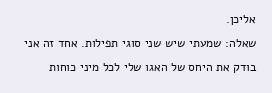אליכן.
שאלה: שמעתי שיש שני סוגי תפילות. אחד זה אני בודק את היחס של האגו שלי לכל מיני כוחות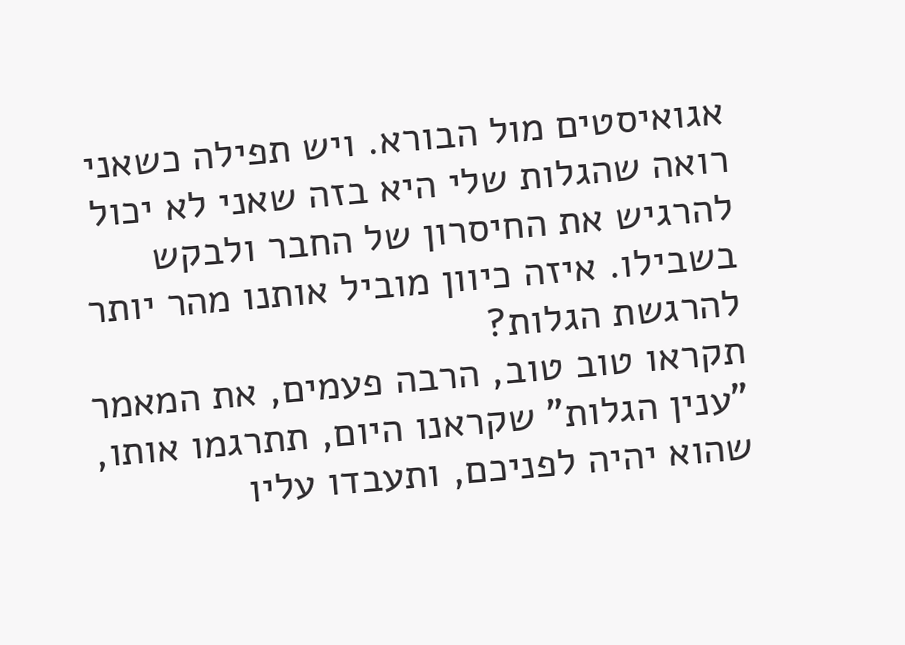אגואיסטים מול הבורא. ויש תפילה כשאני רואה שהגלות שלי היא בזה שאני לא יכול להרגיש את החיסרון של החבר ולבקש בשבילו. איזה כיוון מוביל אותנו מהר יותר להרגשת הגלות?
תקראו טוב טוב, הרבה פעמים, את המאמר "ענין הגלות" שקראנו היום, תתרגמו אותו, שהוא יהיה לפניכם, ותעבדו עליו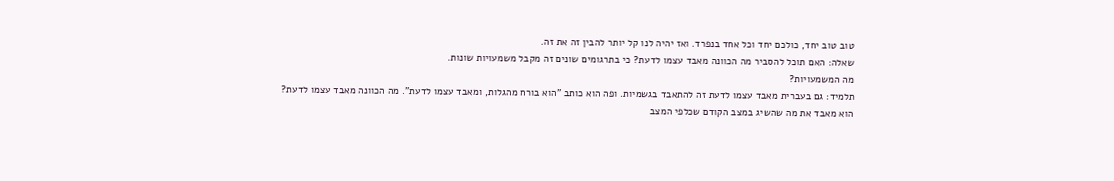טוב טוב יחד, כולכם יחד וכל אחד בנפרד. ואז יהיה לנו קל יותר להבין זה את זה.
שאלה: האם תוכל להסביר מה הכוונה מאבד עצמו לדעת? כי בתרגומים שונים זה מקבל משמעויות שונות.
מה המשמעויות?
תלמיד: גם בעברית מאבד עצמו לדעת זה להתאבד בגשמיות. ופה הוא כותב "הוא בורח מהגלות, ומאבד עצמו לדעת". מה הכוונה מאבד עצמו לדעת?
הוא מאבד את מה שהשיג במצב הקודם שכלפי המצב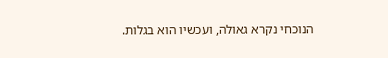הנוכחי נקרא גאולה, ועכשיו הוא בגלות.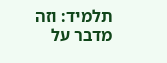תלמיד: וזה מדבר על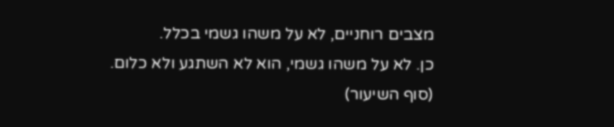מצבים רוחניים, לא על משהו גשמי בכלל.
כן. לא על משהו גשמי, הוא לא השתגע ולא כלום.
(סוף השיעור)